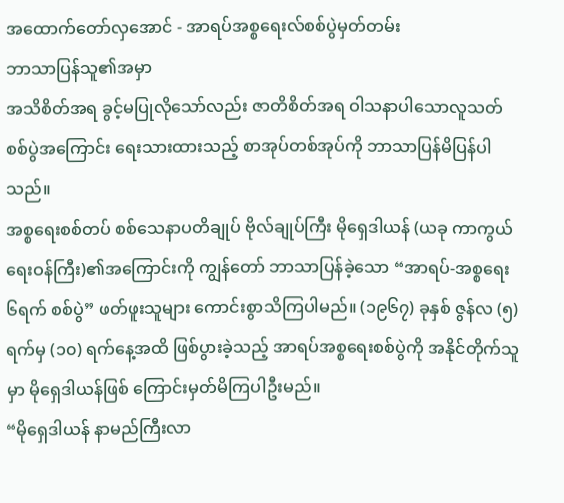အထောက်တော်လှအောင် - အာရပ်အစ္စရေးလ်စစ်ပွဲမှတ်တမ်း
ဘာသာပြန်သူ၏အမှာ
အသိစိတ်အရ ခွင့်မပြုလိုသော်လည်း ဇာတိစိတ်အရ ဝါသနာပါသောလူသတ် စစ်ပွဲအကြောင်း ရေးသားထားသည့် စာအုပ်တစ်အုပ်ကို ဘာသာပြန်မိပြန်ပါသည်။
အစ္စရေးစစ်တပ် စစ်သေနာပတိချုပ် ဗိုလ်ချုပ်ကြီး မိုရှေဒါယန် (ယခု ကာကွယ် ရေးဝန်ကြီး)၏အကြောင်းကို ကျွန်တော် ဘာသာပြန်ခဲ့သော “အာရပ်-အစ္စရေး ၆ရက် စစ်ပွဲ” ဖတ်ဖူးသူများ ကောင်းစွာသိကြပါမည်။ (၁၉၆၇) ခုနှစ် ဇွန်လ (၅)ရက်မှ (၁၀) ရက်နေ့အထိ ဖြစ်ပွားခဲ့သည့် အာရပ်အစ္စရေးစစ်ပွဲကို အနိုင်တိုက်သူမှာ မိုရှေဒါယန်ဖြစ် ကြောင်းမှတ်မိကြပါဦးမည်။
“မိုရှေဒါယန် နာမည်ကြီးလာ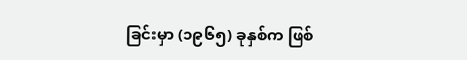ခြင်းမှာ (၁၉၆၅) ခုနှစ်က ဖြစ်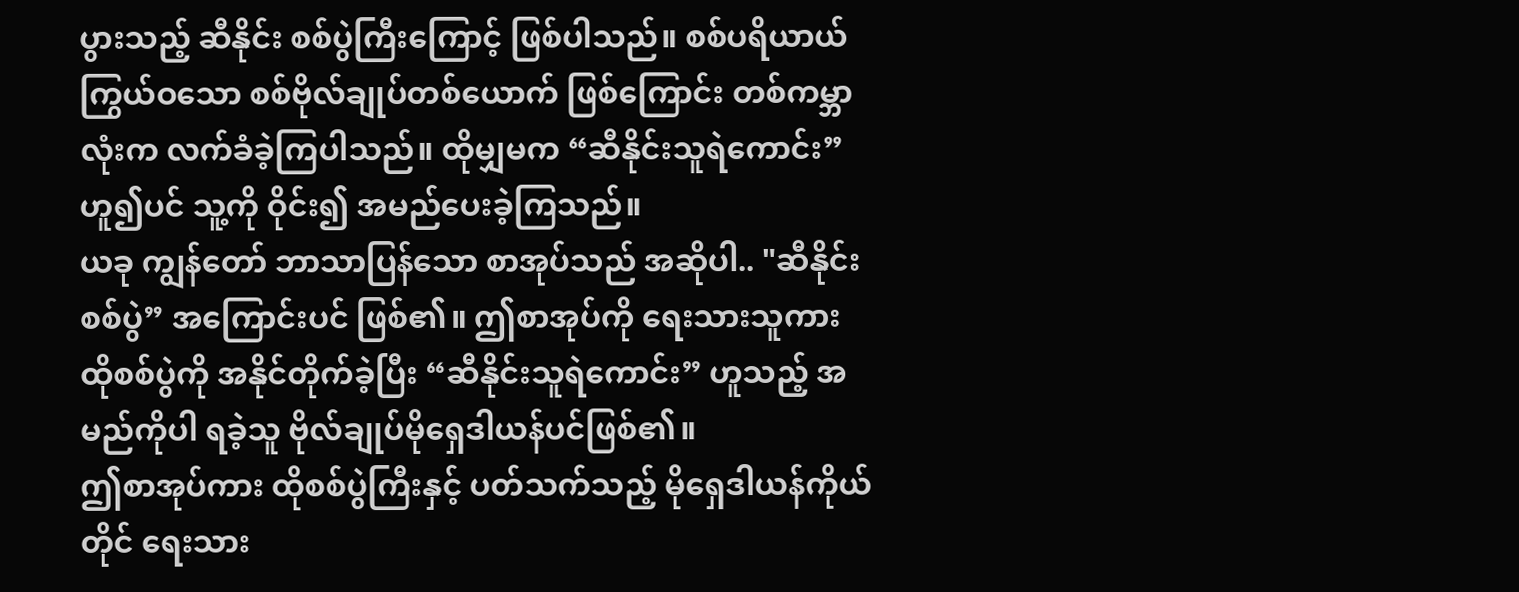ပွားသည့် ဆီနိုင်း စစ်ပွဲကြီးကြောင့် ဖြစ်ပါသည်။ စစ်ပရိယာယ် ကြွယ်ဝသော စစ်ဗိုလ်ချုပ်တစ်ယောက် ဖြစ်ကြောင်း တစ်ကမ္ဘာလုံးက လက်ခံခဲ့ကြပါသည်။ ထိုမျှမက “ဆီနိုင်းသူရဲကောင်း” ဟူ၍ပင် သူ့ကို ဝိုင်း၍ အမည်ပေးခဲ့ကြသည်။
ယခု ကျွန်တော် ဘာသာပြန်သော စာအုပ်သည် အဆိုပါ.. "ဆီနိုင်းစစ်ပွဲ” အကြောင်းပင် ဖြစ်၏။ ဤစာအုပ်ကို ရေးသားသူကား ထိုစစ်ပွဲကို အနိုင်တိုက်ခဲ့ပြီး “ဆီနိုင်းသူရဲကောင်း” ဟူသည့် အမည်ကိုပါ ရခဲ့သူ ဗိုလ်ချုပ်မိုရှေဒါယန်ပင်ဖြစ်၏။
ဤစာအုပ်ကား ထိုစစ်ပွဲကြီးနှင့် ပတ်သက်သည့် မိုရှေဒါယန်ကိုယ်တိုင် ရေးသား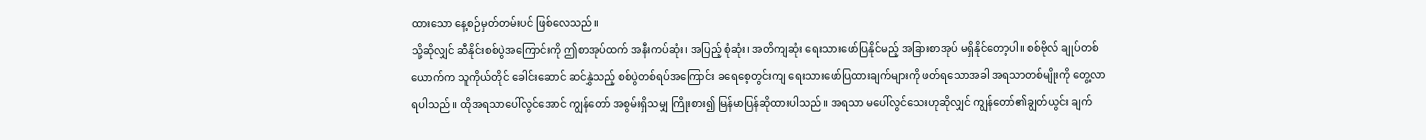ထားသော နေ့စဉ်မှတ်တမ်းပင် ဖြစ်လေသည်။
သို့ဆိုလျှင် ဆီနိုင်းစစ်ပွဲအကြောင်းကို ဤစာအုပ်ထက် အနီးကပ်ဆုံး၊ အပြည့် စုံဆုံး၊ အတိကျဆုံး ရေးသားဖော်ပြနိုင်မည့် အခြားစာအုပ် မရှိနိုင်တော့ပါ။ စစ်ဗိုလ် ချုပ်တစ်ယောက်က သူကိုယ်တိုင် ခေါင်းဆောင် ဆင်နွှဲသည့် စစ်ပွဲတစ်ရပ်အကြောင်း ခရေစေ့တွင်းကျ ရေးသားဖော်ပြထားချက်များကို ဖတ်ရသောအခါ အရသာတစ်မျိုးကို တွေ့လာရပါသည်။ ထိုအရသာပေါ်လွင်အောင် ကျွန်တော် အစွမ်းရှိသမျှ ကြိုးစား၍ မြန်မာပြန်ဆိုထားပါသည်။ အရသာ မပေါ်လွင်သေးဟုဆိုလျှင် ကျွန်တော်၏ချွတ်ယွင်း ချက်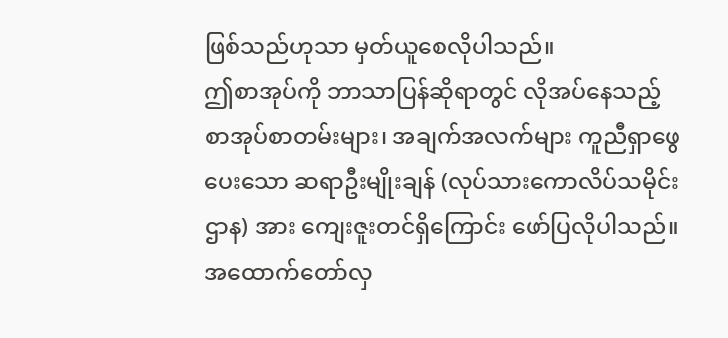ဖြစ်သည်ဟုသာ မှတ်ယူစေလိုပါသည်။
ဤစာအုပ်ကို ဘာသာပြန်ဆိုရာတွင် လိုအပ်နေသည့် စာအုပ်စာတမ်းများ၊ အချက်အလက်များ ကူညီရှာဖွေပေးသော ဆရာဦးမျိုးချန် (လုပ်သားကောလိပ်သမိုင်းဌာန) အား ကျေးဇူးတင်ရှိကြောင်း ဖော်ပြလိုပါသည်။
အထောက်တော်လှ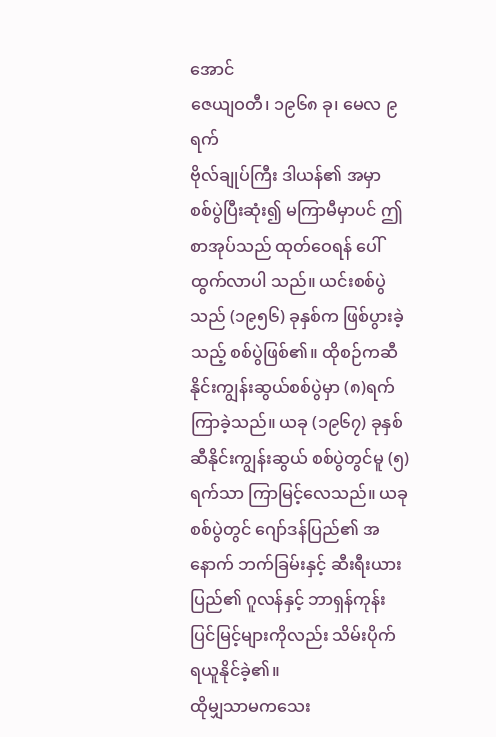အောင်
ဇေယျဝတီ၊ ၁၉၆၈ ခု၊ မေလ ၉ ရက်
ဗိုလ်ချုပ်ကြီး ဒါယန်၏ အမှာ
စစ်ပွဲပြီးဆုံး၍ မကြာမီမှာပင် ဤစာအုပ်သည် ထုတ်ဝေရန် ပေါ်ထွက်လာပါ သည်။ ယင်းစစ်ပွဲသည် (၁၉၅၆) ခုနှစ်က ဖြစ်ပွားခဲ့သည့် စစ်ပွဲဖြစ်၏။ ထိုစဉ်ကဆီနိုင်းကျွန်းဆွယ်စစ်ပွဲမှာ (၈)ရက် ကြာခဲ့သည်။ ယခု (၁၉၆၇) ခုနှစ် ဆီနိုင်းကျွန်းဆွယ် စစ်ပွဲတွင်မူ (၅)ရက်သာ ကြာမြင့်လေသည်။ ယခုစစ်ပွဲတွင် ဂျော်ဒန်ပြည်၏ အနောက် ဘက်ခြမ်းနှင့် ဆီးရီးယားပြည်၏ ဂူလန်နှင့် ဘာရှန်ကုန်းပြင်မြင့်များကိုလည်း သိမ်းပိုက် ရယူနိုင်ခဲ့၏။
ထိုမျှသာမကသေး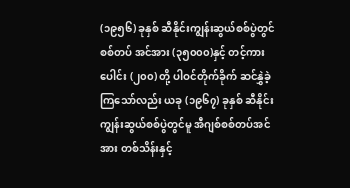(၁၉၅၆) ခုနှစ် ဆီနိုင်းကျွန်းဆွယ်စစ်ပွဲတွင် စစ်တပ် အင်အား (၃၅၀၀၀)နှင့် တင့်ကားပေါင်း (၂၀၀) တို့ ပါဝင်တိုက်ခိုက် ဆင်နွှဲခဲ့ကြသော်လည်း ယခု (၁၉၆၇) ခုနှစ် ဆီနိုင်းကျွန်းဆွယ်စစ်ပွဲတွင်မူ အီဂျစ်စစ်တပ်အင်အား တစ်သိန်းနှင့်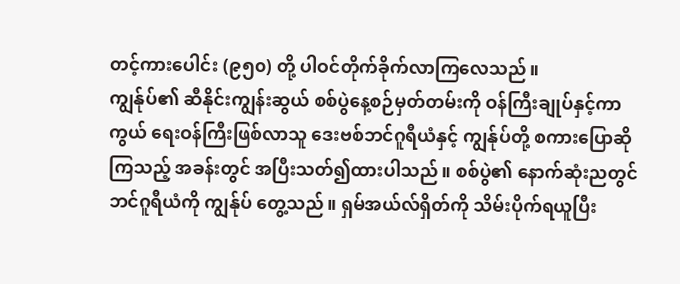တင့်ကားပေါင်း (၉၅၀) တို့ ပါဝင်တိုက်ခိုက်လာကြလေသည်။
ကျွန်ုပ်၏ ဆီနိုင်းကျွန်းဆွယ် စစ်ပွဲနေ့စဉ်မှတ်တမ်းကို ဝန်ကြီးချုပ်နှင့်ကာကွယ် ရေးဝန်ကြီးဖြစ်လာသူ ဒေးဗစ်ဘင်ဂူရီယံနှင့် ကျွန်ုပ်တို့ စကားပြောဆိုကြသည့် အခန်းတွင် အပြီးသတ်၍ထားပါသည်။ စစ်ပွဲ၏ နောက်ဆုံးညတွင် ဘင်ဂူရီယံကို ကျွန်ုပ် တွေ့သည်။ ရှမ်အယ်လ်ရှိတ်ကို သိမ်းပိုက်ရယူပြီး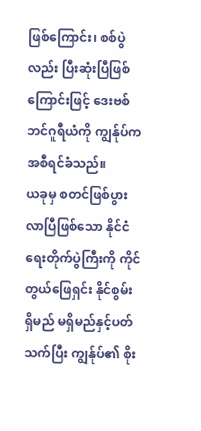ဖြစ်ကြောင်း၊ စစ်ပွဲလည်း ပြီးဆုံးပြီဖြစ်ကြောင်းဖြင့် ဒေးဗစ်ဘင်ဂူရီယံကို ကျွန်ုပ်က အစီရင်ခံသည်။
ယခုမှ စတင်ဖြစ်ပွားလာပြီဖြစ်သော နိုင်ငံရေးတိုက်ပွဲကြီးကို ကိုင်တွယ်ဖြေရှင်း နိုင်စွမ်း ရှိမည် မရှိမည်နှင့်ပတ်သက်ပြီး ကျွန်ုပ်၏ စိုး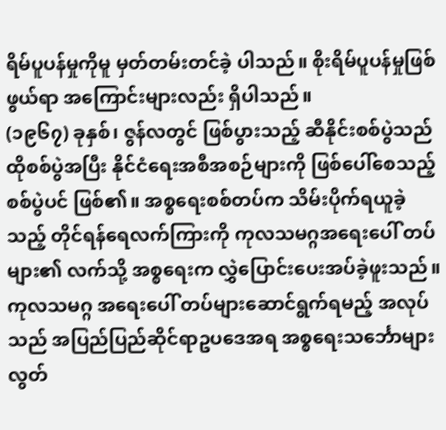ရိမ်ပူပန်မှုကိုမူ မှတ်တမ်းတင်ခဲ့ ပါသည်။ စိုးရိမ်ပူပန်မှုဖြစ်ဖွယ်ရာ အကြောင်းများလည်း ရှိပါသည်။
(၁၉၆၇) ခုနှစ်၊ ဇွန်လတွင် ဖြစ်ပွားသည့် ဆီနိုင်းစစ်ပွဲသည် ထိုစစ်ပွဲအပြီး နိုင်ငံရေးအစီအစဉ်များကို ဖြစ်ပေါ်စေသည့် စစ်ပွဲပင် ဖြစ်၏။ အစ္စရေးစစ်တပ်က သိမ်းပိုက်ရယူခဲ့သည့် တိုင်ရန်ရေလက်ကြားကို ကုလသမဂ္ဂအရေးပေါ် တပ်များ၏ လက်သို့ အစ္စရေးက လွှဲပြောင်းပေးအပ်ခဲ့ဖူးသည်။ ကုလသမဂ္ဂ အရေးပေါ် တပ်များဆောင်ရွက်ရမည့် အလုပ်သည် အပြည်ပြည်ဆိုင်ရာဥပဒေအရ အစ္စရေးသင်္ဘောများ လွတ်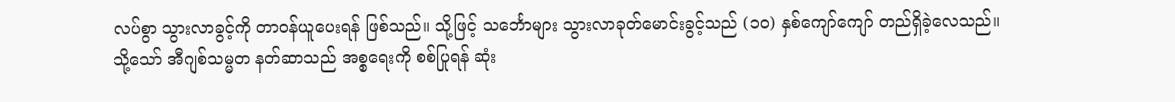လပ်စွာ သွားလာခွင့်ကို တာဝန်ယူပေးရန် ဖြစ်သည်။ သို့ဖြင့် သင်္ဘောများ သွားလာခုတ်မောင်းခွင့်သည် (၁၀) နှစ်ကျော်ကျော် တည်ရှိခဲ့လေသည်။
သို့သော် အီဂျစ်သမ္မတ နတ်ဆာသည် အစ္စရေးကို စစ်ပြုရန် ဆုံး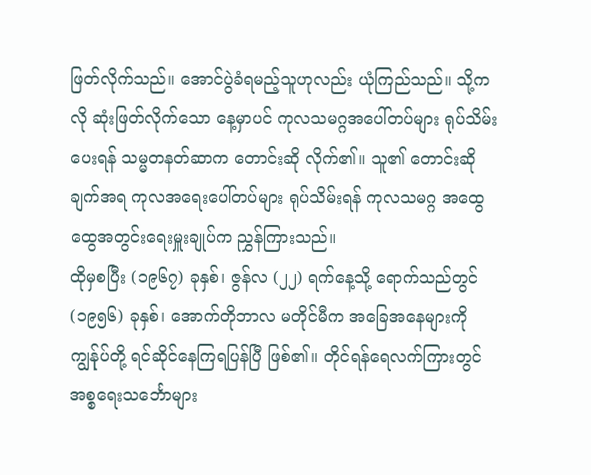ဖြတ်လိုက်သည်။ အောင်ပွဲခံရမည့်သူဟုလည်း ယုံကြည်သည်။ သို့ကလို ဆုံးဖြတ်လိုက်သော နေ့မှာပင် ကုလသမဂ္ဂအပေါ်တပ်များ ရုပ်သိမ်းပေးရန် သမ္မတနတ်ဆာက တောင်းဆို လိုက်၏။ သူ၏ တောင်းဆိုချက်အရ ကုလအရေးပေါ်တပ်များ ရုပ်သိမ်းရန် ကုလသမဂ္ဂ အထွေထွေအတွင်းရေးမှူးချုပ်က ညွှန်ကြားသည်။
ထိုမှစပြီး (၁၉၆၇) ခုနှစ်၊ ဇွန်လ (၂၂) ရက်နေ့သို့ ရောက်သည်တွင် (၁၉၅၆) ခုနှစ်၊ အောက်တိုဘာလ မတိုင်မီက အခြေအနေများကို ကျွန်ုပ်တို့ ရင်ဆိုင်နေကြရပြန်ပြီ ဖြစ်၏။ တိုင်ရန်ရေလက်ကြားတွင် အစ္စရေးသင်္ဘောများ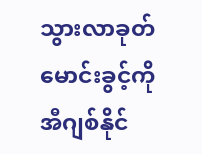သွားလာခုတ်မောင်းခွင့်ကို အီဂျစ်နိုင်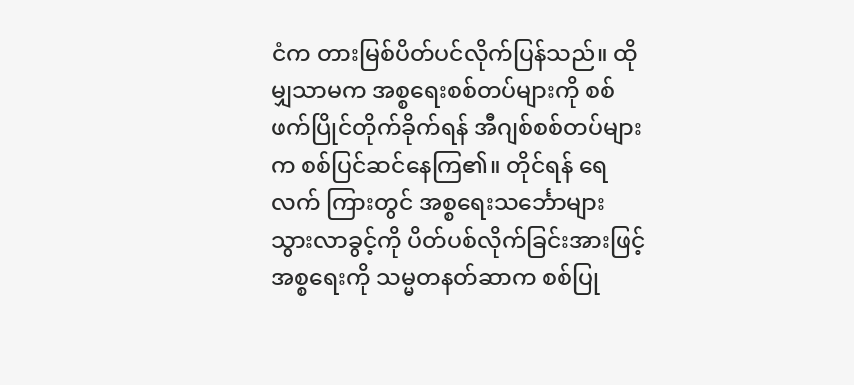ငံက တားမြစ်ပိတ်ပင်လိုက်ပြန်သည်။ ထိုမျှသာမက အစ္စရေးစစ်တပ်များကို စစ်ဖက်ပြိုင်တိုက်ခိုက်ရန် အီဂျစ်စစ်တပ်များက စစ်ပြင်ဆင်နေကြ၏။ တိုင်ရန် ရေလက် ကြားတွင် အစ္စရေးသင်္ဘောများ သွားလာခွင့်ကို ပိတ်ပစ်လိုက်ခြင်းအားဖြင့် အစ္စရေးကို သမ္မတနတ်ဆာက စစ်ပြု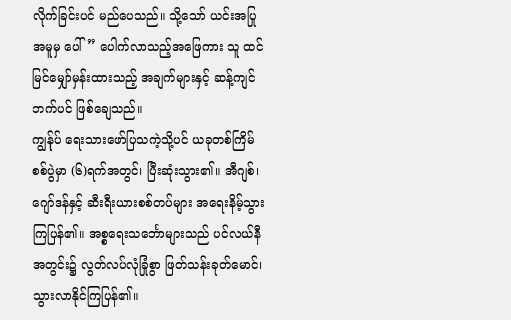လိုက်ခြင်းပင် မည်ပေသည်။ သို့သော် ယင်းအပြုအမူမှ ပေါ်” ပေါက်လာသည့်အဖြေကား သူ ထင်မြင်မျှော်မှန်းထားသည့် အချက်များနှင့် ဆန့်ကျင် ဘက်ပင် ဖြစ်ချေသည်။
ကျွန်ုပ် ရေးသားဖော်ပြသကဲ့သို့ပင် ယခုတစ်ကြိမ် စစ်ပွဲမှာ (၆)ရက်အတွင်၊ ပြီးဆုံးသွား၏။ အီဂျစ်၊ ဂျော်ဒန်နှင့် ဆီးရီးယားစစ်တပ်များ အရေးနိမ့်သွားကြပြန်၏။ အစ္စရေးသင်္ဘောများသည် ပင်လယ်နီအတွင်း၌ လွတ်လပ်လုံခြုံစွာ ဖြတ်သန်းခုတ်မောင်၊ သွားလာနိုင်ကြပြန်၏။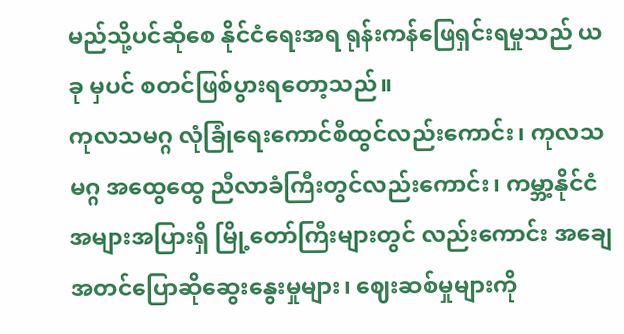မည်သို့ပင်ဆိုစေ နိုင်ငံရေးအရ ရုန်းကန်ဖြေရှင်းရမှုသည် ယခု မှပင် စတင်ဖြစ်ပွားရတော့သည်။
ကုလသမဂ္ဂ လုံခြုံရေးကောင်စီထွင်လည်းကောင်း၊ ကုလသမဂ္ဂ အထွေထွေ ညီလာခံကြီးတွင်လည်းကောင်း၊ ကမ္ဘာ့နိုင်ငံအများအပြားရှိ မြို့တော်ကြီးများတွင် လည်းကောင်း အချေအတင်ပြောဆိုဆွေးနွေးမှုများ၊ ဈေးဆစ်မှုများကို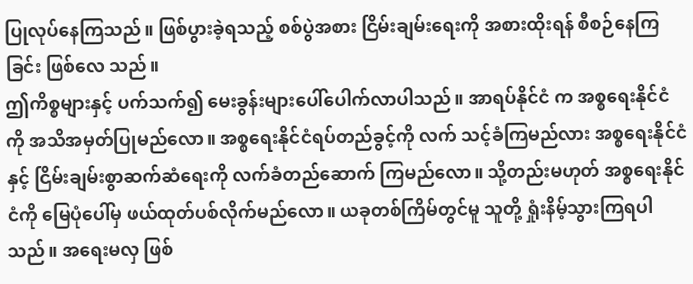ပြုလုပ်နေကြသည်။ ဖြစ်ပွားခဲ့ရသည့် စစ်ပွဲအစား ငြိမ်းချမ်းရေးကို အစားထိုးရန် စီစဉ်နေကြခြင်း ဖြစ်လေ သည်။
ဤကိစ္စများနှင့် ပက်သက်၍ မေးခွန်းများပေါ်ပေါက်လာပါသည်။ အာရပ်နိုင်ငံ က အစ္စရေးနိုင်ငံကို အသိအမှတ်ပြုမည်လော။ အစ္စရေးနိုင်ငံရပ်တည်ခွင့်ကို လက် သင့်ခံကြမည်လား အစ္စရေးနိုင်ငံနှင့် ငြိမ်းချမ်းစွာဆက်ဆံရေးကို လက်ခံတည်ဆောက် ကြမည်လော။ သို့တည်းမဟုတ် အစ္စရေးနိုင်ငံကို မြေပုံပေါ်မှ ဖယ်ထုတ်ပစ်လိုက်မည်လော။ ယခုတစ်ကြိမ်တွင်မူ သူတို့ ရှုံးနိမ့်သွားကြရပါသည်။ အရေးမလှ ဖြစ်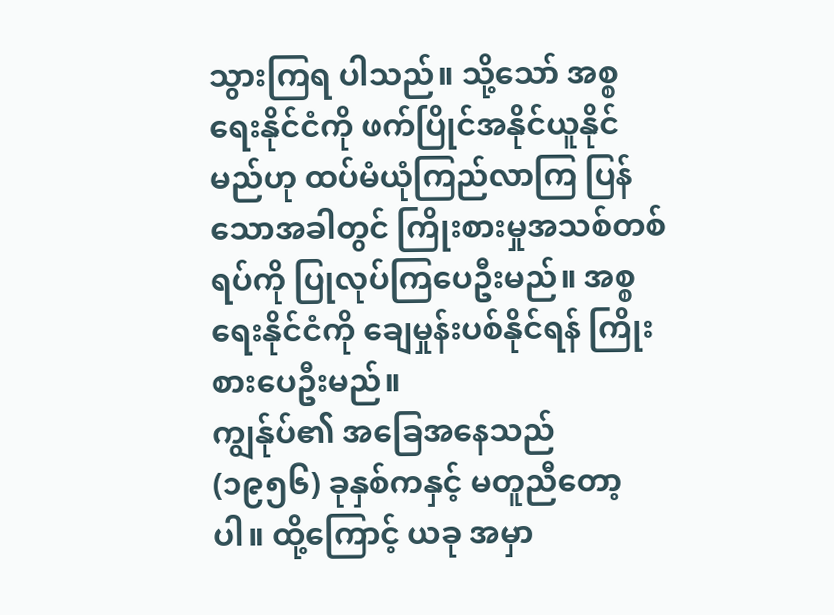သွားကြရ ပါသည်။ သို့သော် အစ္စရေးနိုင်ငံကို ဖက်ပြိုင်အနိုင်ယူနိုင်မည်ဟု ထပ်မံယုံကြည်လာကြ ပြန်သောအခါတွင် ကြိုးစားမှုအသစ်တစ်ရပ်ကို ပြုလုပ်ကြပေဦးမည်။ အစ္စရေးနိုင်ငံကို ချေမှုန်းပစ်နိုင်ရန် ကြိုးစားပေဦးမည်။
ကျွန်ုပ်၏ အခြေအနေသည် (၁၉၅၆) ခုနှစ်ကနှင့် မတူညီတော့ပါ။ ထို့ကြောင့် ယခု အမှာ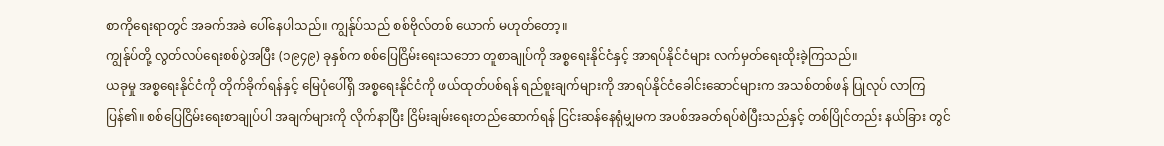စာကိုရေးရာတွင် အခက်အခဲ ပေါ်နေပါသည်။ ကျွန်ုပ်သည် စစ်ဗိုလ်တစ် ယောက် မဟုတ်တော့။
ကျွန်ုပ်တို့ လွတ်လပ်ရေးစစ်ပွဲအပြီး (၁၉၄၉) ခုနှစ်က စစ်ပြေငြိမ်းရေးသဘော တူစာချုပ်ကို အစ္စရေးနိုင်ငံနှင့် အာရပ်နိုင်ငံများ လက်မှတ်ရေးထိုးခဲ့ကြသည်။
ယခုမှု အစ္စရေးနိုင်ငံကို တိုက်ခိုက်ရန်နှင့် မြေပုံပေါ်ရှိ အစ္စရေးနိုင်ငံကို ဖယ်ထုတ်ပစ်ရန် ရည်စူးချက်များကို အာရပ်နိုင်ငံခေါင်းဆောင်များက အသစ်တစ်ဖန် ပြုလုပ် လာကြပြန်၏။ စစ်ပြေငြိမ်းရေးစာချုပ်ပါ အချက်များကို လိုက်နာပြီး ငြိမ်းချမ်းရေးတည်ဆောက်ရန် ငြင်းဆန်နေရုံမျှမက အပစ်အခတ်ရပ်စဲပြီးသည်နှင့် တစ်ပြိုင်တည်း နယ်ခြား တွင်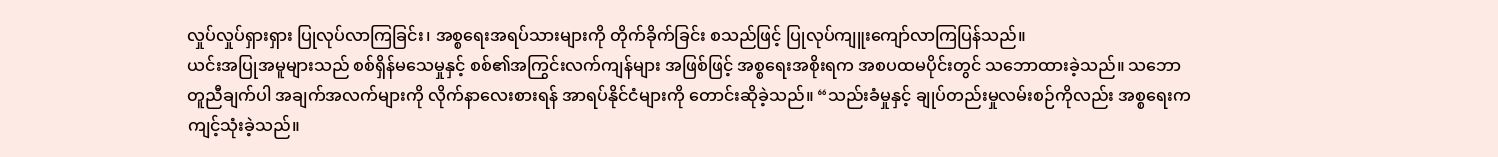လှုပ်လှုပ်ရှားရှား ပြုလုပ်လာကြခြင်း၊ အစ္စရေးအရပ်သားများကို တိုက်ခိုက်ခြင်း စသည်ဖြင့် ပြုလုပ်ကျူးကျော်လာကြပြန်သည်။
ယင်းအပြုအမူများသည် စစ်ရှိန်မသေမှုနှင့် စစ်၏အကြွင်းလက်ကျန်များ အဖြစ်ဖြင့် အစ္စရေးအစိုးရက အစပထမပိုင်းတွင် သဘောထားခဲ့သည်။ သဘောတူညီချက်ပါ အချက်အလက်များကို လိုက်နာလေးစားရန် အာရပ်နိုင်ငံများကို တောင်းဆိုခဲ့သည်။ “သည်းခံမှုနှင့် ချုပ်တည်းမှုလမ်းစဉ်ကိုလည်း အစ္စရေးက ကျင့်သုံးခဲ့သည်။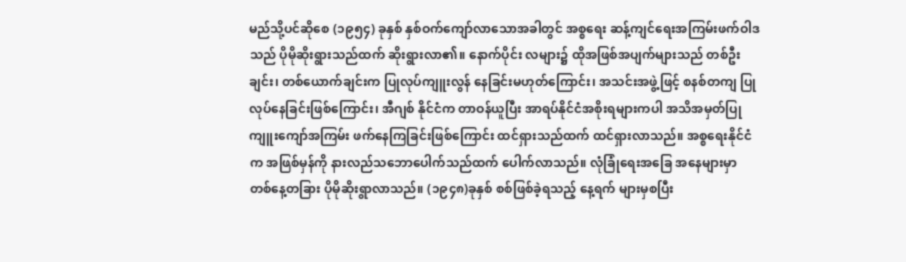မည်သို့ပင်ဆိုစေ (၁၉၅၄) ခုနှစ် နှစ်ဝက်ကျော်လာသောအခါတွင် အစ္စရေး ဆန့်ကျင်ရေးအကြမ်းဖက်ဝါဒသည် ပိုမိုဆိုးရွားသည်ထက် ဆိုးရွားလာ၏။ နောက်ပိုင်း လများ၌ ထိုအဖြစ်အပျက်များသည် တစ်ဦးချင်း၊ တစ်ယောက်ချင်းက ပြုလုပ်ကျူးလွန် နေခြင်းမဟုတ်ကြောင်း၊ အသင်းအဖွဲ့ဖြင့် စနစ်တကျ ပြုလုပ်နေခြင်းဖြစ်ကြောင်း၊ အီဂျစ် နိုင်ငံက တာဝန်ယူပြီး အာရပ်နိုင်ငံအစိုးရများကပါ အသိအမှတ်ပြု ကျူးကျော်အကြမ်း ဖက်နေကြခြင်းဖြစ်ကြောင်း ထင်ရှားသည်ထက် ထင်ရှားလာသည်။ အစ္စရေးနိုင်ငံက အဖြစ်မှန်ကို နားလည်သဘောပေါက်သည်ထက် ပေါက်လာသည်။ လုံခြုံရေးအခြေ အနေများမှာ တစ်နေ့တခြား ပိုမိုဆိုးရွာလာသည်။ (၁၉၄၈)ခုနှစ် စစ်ဖြစ်ခဲ့ရသည့် နေ့ရက် များမှစပြီး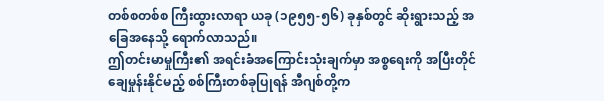တစ်စတစ်စ ကြီးထွားလာရာ ယခု (၁၉၅၅-၅၆) ခုနှစ်တွင် ဆိုးရွားသည့် အခြေအနေသို့ ရောက်လာသည်။
ဤတင်းမာမှုကြီး၏ အရင်းခံအကြောင်းသုံးချက်မှာ အစ္စရေးကို အပြီးတိုင် ချေမှုန်းနိုင်မည့် စစ်ကြီးတစ်ခုပြုရန် အီဂျစ်တို့က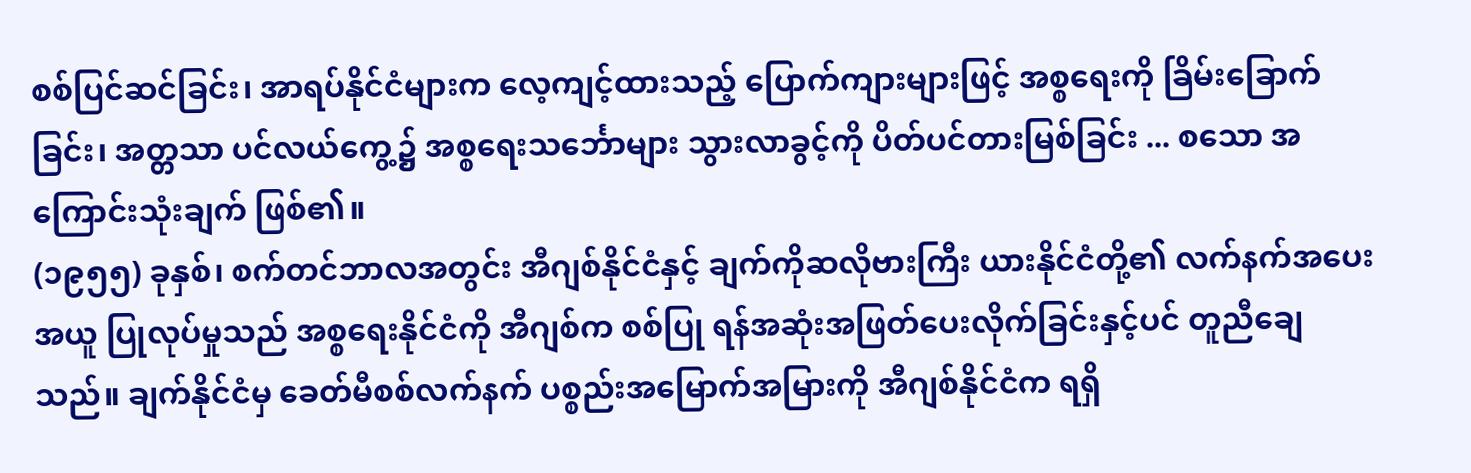စစ်ပြင်ဆင်ခြင်း၊ အာရပ်နိုင်ငံများက လေ့ကျင့်ထားသည့် ပြောက်ကျားများဖြင့် အစ္စရေးကို ခြိမ်းခြောက်ခြင်း၊ အတ္တသာ ပင်လယ်ကွေ့၌ အစ္စရေးသင်္ဘောများ သွားလာခွင့်ကို ပိတ်ပင်တားမြစ်ခြင်း ... စသော အကြောင်းသုံးချက် ဖြစ်၏။
(၁၉၅၅) ခုနှစ်၊ စက်တင်ဘာလအတွင်း အီဂျစ်နိုင်ငံနှင့် ချက်ကိုဆလိုဗားကြီး ယားနိုင်ငံတို့၏ လက်နက်အပေးအယူ ပြုလုပ်မှုသည် အစ္စရေးနိုင်ငံကို အီဂျစ်က စစ်ပြု ရန်အဆုံးအဖြတ်ပေးလိုက်ခြင်းနှင့်ပင် တူညီချေသည်။ ချက်နိုင်ငံမှ ခေတ်မီစစ်လက်နက် ပစ္စည်းအမြောက်အမြားကို အီဂျစ်နိုင်ငံက ရရှိ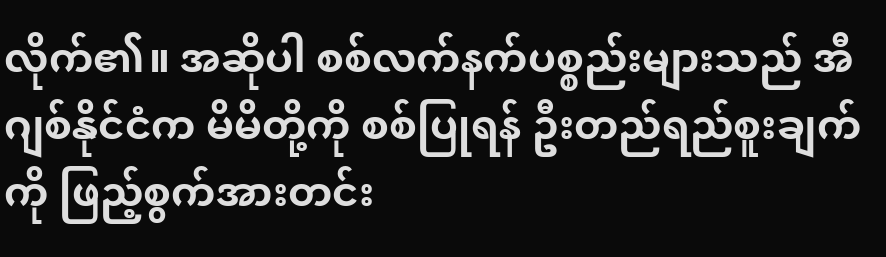လိုက်၏။ အဆိုပါ စစ်လက်နက်ပစ္စည်းများသည် အီဂျစ်နိုင်ငံက မိမိတို့ကို စစ်ပြုရန် ဦးတည်ရည်စူးချက်ကို ဖြည့်စွက်အားတင်း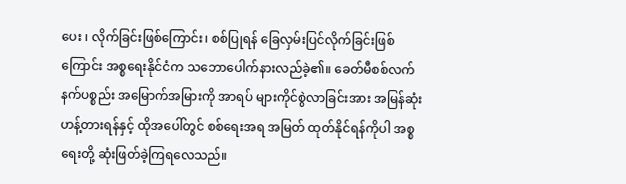ပေး ၊ လိုက်ခြင်းဖြစ်ကြောင်း၊ စစ်ပြုရန် ခြေလှမ်းပြင်လိုက်ခြင်းဖြစ်ကြောင်း အစ္စရေးနိုင်ငံက သဘောပေါက်နားလည်ခဲ့၏။ ခေတ်မီစစ်လက်နက်ပစ္စည်း အမြောက်အမြားကို အာရပ် များကိုင်စွဲလာခြင်းအား အမြန်ဆုံးဟန့်တားရန်နှင့် ထိုအပေါ်တွင် စစ်ရေးအရ အမြတ် ထုတ်နိုင်ရန်ကိုပါ အစ္စရေးတို့ ဆုံးဖြတ်ခဲ့ကြရလေသည်။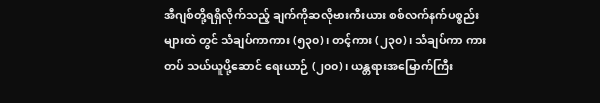အီဂျစ်တို့ရရှိလိုက်သည့် ချက်ကိုဆလိုဗားကီးယား စစ်လက်နက်ပစ္စည်းများထဲ တွင် သံချပ်ကာကား (၅၃၀)၊ တင့်ကား (၂၃၀)၊ သံချပ်ကာ ကားတပ် သယ်ယူပို့ဆောင် ရေးယာဉ် (၂၀၀)၊ ယန္တရားအမြောက်ကြီး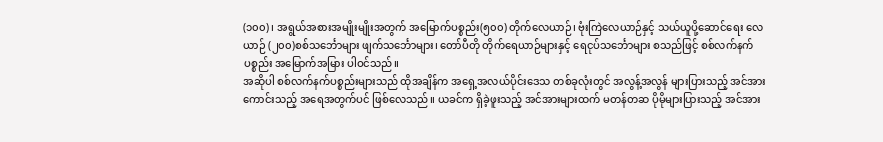(၁၀၀)၊ အရွယ်အစားအမျိုးမျိုးအတွက် အမြောက်ပစ္စည်း(၅၀၀) တိုက်လေယာဉ်၊ ဗုံးကြဲလေယာဉ်နှင့် သယ်ယူပို့ဆောင်ရေး လေယာဉ် (၂၀၀)စစ်သင်္ဘောများ ဖျက်သင်္ဘောများ၊ တော်ပီတို တိုက်ရေယာဉ်များနှင့် ရေငုပ်သင်္ဘောများ စသည်ဖြင့် စစ်လက်နက်ပစ္စည်း အမြောက်အမြား ပါဝင်သည်။
အဆိုပါ စစ်လက်နက်ပစ္စည်းများသည် ထိုအချိန်က အရှေ့အလယ်ပိုင်းဒေသ တစ်ခုလုံးတွင် အလွန့်အလွန် များပြားသည့် အင်အားကောင်းသည့် အရေအတွက်ပင် ဖြစ်လေသည်။ ယခင်က ရှိခဲ့ဖူးသည့် အင်အားများထက် မတန်တဆ ပိုမိုများပြားသည့် အင်အား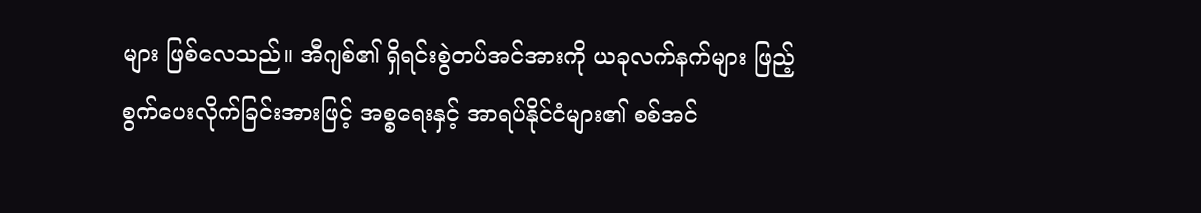များ ဖြစ်လေသည်။ အီဂျစ်၏ ရှိရင်းစွဲတပ်အင်အားကို ယခုလက်နက်များ ဖြည့်စွက်ပေးလိုက်ခြင်းအားဖြင့် အစ္စရေးနှင့် အာရပ်နိုင်ငံများ၏ စစ်အင်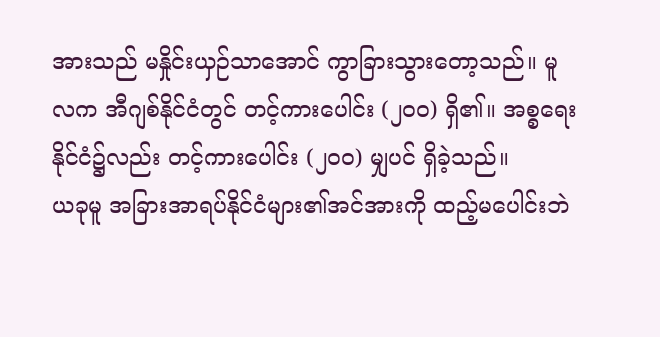အားသည် မနှိုင်းယှဉ်သာအောင် ကွာခြားသွားတော့သည်။ မူလက အီဂျစ်နိုင်ငံတွင် တင့်ကားပေါင်း (၂၀၀) ရှိ၏။ အစ္စရေးနိုင်ငံ၌လည်း တင့်ကားပေါင်း (၂၀၀) မျှပင် ရှိခဲ့သည်။
ယခုမူ အခြားအာရပ်နိုင်ငံများ၏အင်အားကို ထည့်မပေါင်းဘဲ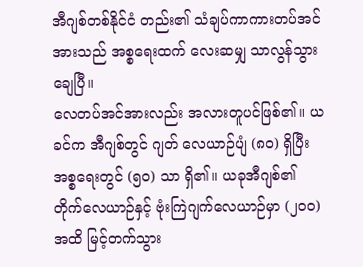အီဂျစ်တစ်နိုင်ငံ တည်း၏ သံချပ်ကာကားတပ်အင်အားသည် အစ္စရေးထက် လေးဆမျှ သာလွန်သွား ချေပြီ။
လေတပ်အင်အားလည်း အလားတူပင်ဖြစ်၏။ ယခင်က အီဂျစ်တွင် ဂျတ် လေယာဉ်ပျံ (၈၀) ရှိပြီး အစ္စရေးတွင် (၅၀) သာ ရှိ၏။ ယခုအီဂျစ်၏ တိုက်လေယာဉ်နှင့် ဗုံးကြဲဂျက်လေယာဉ်မှာ (၂၀၀) အထိ မြင့်တက်သွား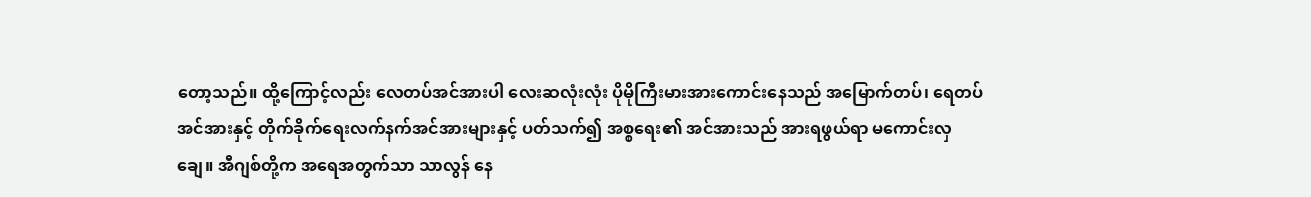တော့သည်။ ထို့ကြောင့်လည်း လေတပ်အင်အားပါ လေးဆလုံးလုံး ပိုမိုကြီးမားအားကောင်းနေသည် အမြောက်တပ်၊ ရေတပ်အင်အားနှင့် တိုက်ခိုက်ရေးလက်နက်အင်အားများနှင့် ပတ်သက်၍ အစ္စရေး၏ အင်အားသည် အားရဖွယ်ရာ မကောင်းလှချေ။ အီဂျစ်တို့က အရေအတွက်သာ သာလွန် နေ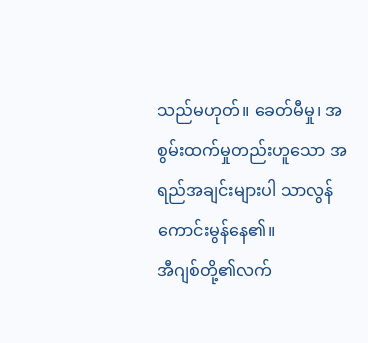သည်မဟုတ်။ ခေတ်မီမှု၊ အစွမ်းထက်မှုတည်းဟူသော အရည်အချင်းများပါ သာလွန် ကောင်းမွန်နေ၏။
အီဂျစ်တို့၏လက်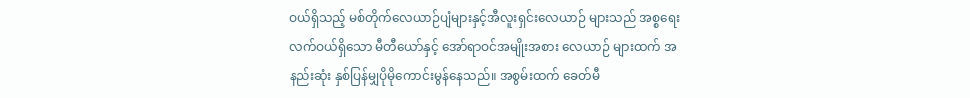ဝယ်ရှိသည့် မစ်တိုက်လေယာဉ်ပျံများနှင့်အီလူးရှင်းလေယာဉ် များသည် အစ္စရေးလက်ဝယ်ရှိသော မီတီယော်နှင့် အော်ရာဝင်အမျိုးအစား လေယာဉ် များထက် အနည်းဆုံး နှစ်ပြန်မျှပိုမိုကောင်းမွန်နေသည်။ အစွမ်းထက် ခေတ်မီ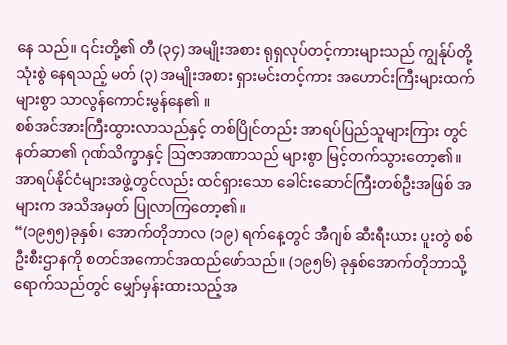နေ သည်။ ၎င်းတို့၏ တီ (၃၄) အမျိုးအစား ရုရှလုပ်တင့်ကားများသည် ကျွန်ုပ်တို့သုံးစွဲ နေရသည့် မတ် (၃) အမျိုးအစား ရှားမင်းတင့်ကား အဟောင်းကြီးများထက် များစွာ သာလွန်ကောင်းမွန်နေ၏ ။
စစ်အင်အားကြီးထွားလာသည်နှင့် တစ်ပြိုင်တည်း အာရပ်ပြည်သူများကြား တွင် နတ်ဆာ၏ ဂုဏ်သိက္ခာနှင့် ဩဇာအာဏာသည် များစွာ မြင့်တက်သွားတော့၏။ အာရပ်နိုင်ငံများအဖွဲ့တွင်လည်း ထင်ရှားသော ခေါင်းဆောင်ကြီးတစ်ဦးအဖြစ် အများက အသိအမှတ် ပြုလာကြတော့၏။
“(၁၉၅၅)ခုနှစ်၊ အောက်တိုဘာလ (၁၉) ရက်နေ့တွင် အီဂျစ် ဆီးရီးယား ပူးတွဲ စစ်ဦးစီးဌာနကို စတင်အကောင်အထည်ဖော်သည်။ (၁၉၅၆) ခုနှစ်အောက်တိုဘာသို့ရောက်သည်တွင် မျှော်မှန်းထားသည့်အ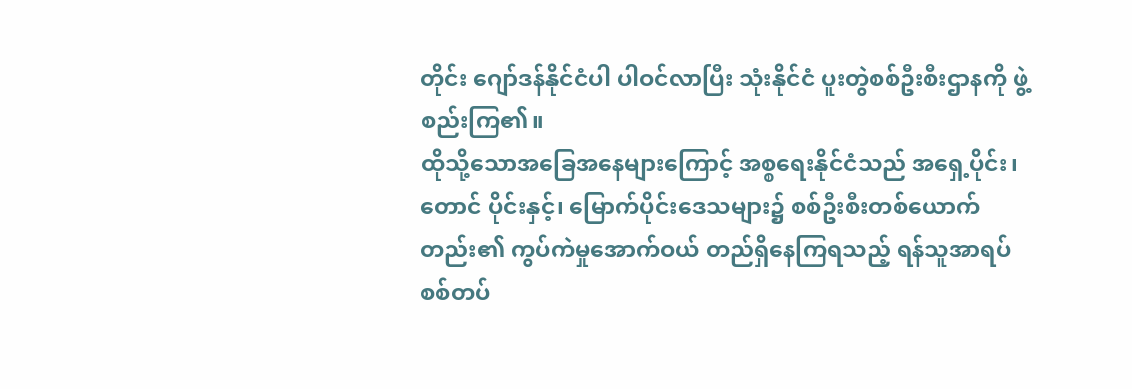တိုင်း ဂျော်ဒန်နိုင်ငံပါ ပါဝင်လာပြီး သုံးနိုင်ငံ ပူးတွဲစစ်ဦးစီးဌာနကို ဖွဲ့စည်းကြ၏။
ထိုသို့သောအခြေအနေများကြောင့် အစ္စရေးနိုင်ငံသည် အရှေ့ပိုင်း၊ တောင် ပိုင်းနှင့်၊ မြောက်ပိုင်းဒေသများ၌ စစ်ဦးစီးတစ်ယောက်တည်း၏ ကွပ်ကဲမှုအောက်ဝယ် တည်ရှိနေကြရသည့် ရန်သူအာရပ်စစ်တပ်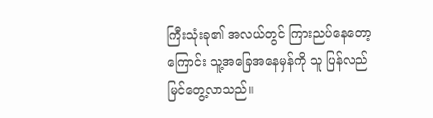ကြီးသုံးခု၏ အလယ်တွင် ကြားညပ်နေတော့ကြောင်း သူ့အခြေအနေမှန်ကို သူ ပြန်လည်မြင်တွေ့လာသည်။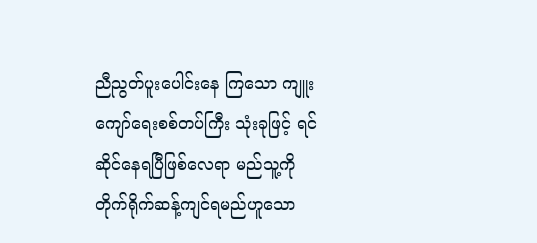ညီညွတ်ပူးပေါင်းနေ ကြသော ကျူးကျော်ရေးစစ်တပ်ကြီး သုံးခုဖြင့် ရင်ဆိုင်နေရပြီဖြစ်လေရာ မည်သူ့ကို တိုက်ရိုက်ဆန့်ကျင်ရမည်ဟူသော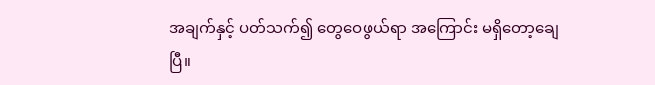အချက်နှင့် ပတ်သက်၍ တွေဝေဖွယ်ရာ အကြောင်း မရှိတော့ချေပြီ။